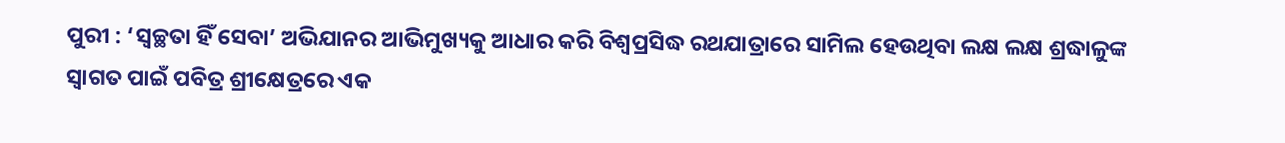ପୁରୀ : ‘ସ୍ୱଚ୍ଛତା ହିଁ ସେବା’ ଅଭିଯାନର ଆଭିମୁଖ୍ୟକୁ ଆଧାର କରି ବିଶ୍ୱପ୍ରସିଦ୍ଧ ରଥଯାତ୍ରାରେ ସାମିଲ ହେଉଥିବା ଲକ୍ଷ ଲକ୍ଷ ଶ୍ରଦ୍ଧାଳୁଙ୍କ ସ୍ୱାଗତ ପାଇଁ ପବିତ୍ର ଶ୍ରୀକ୍ଷେତ୍ରରେ ଏକ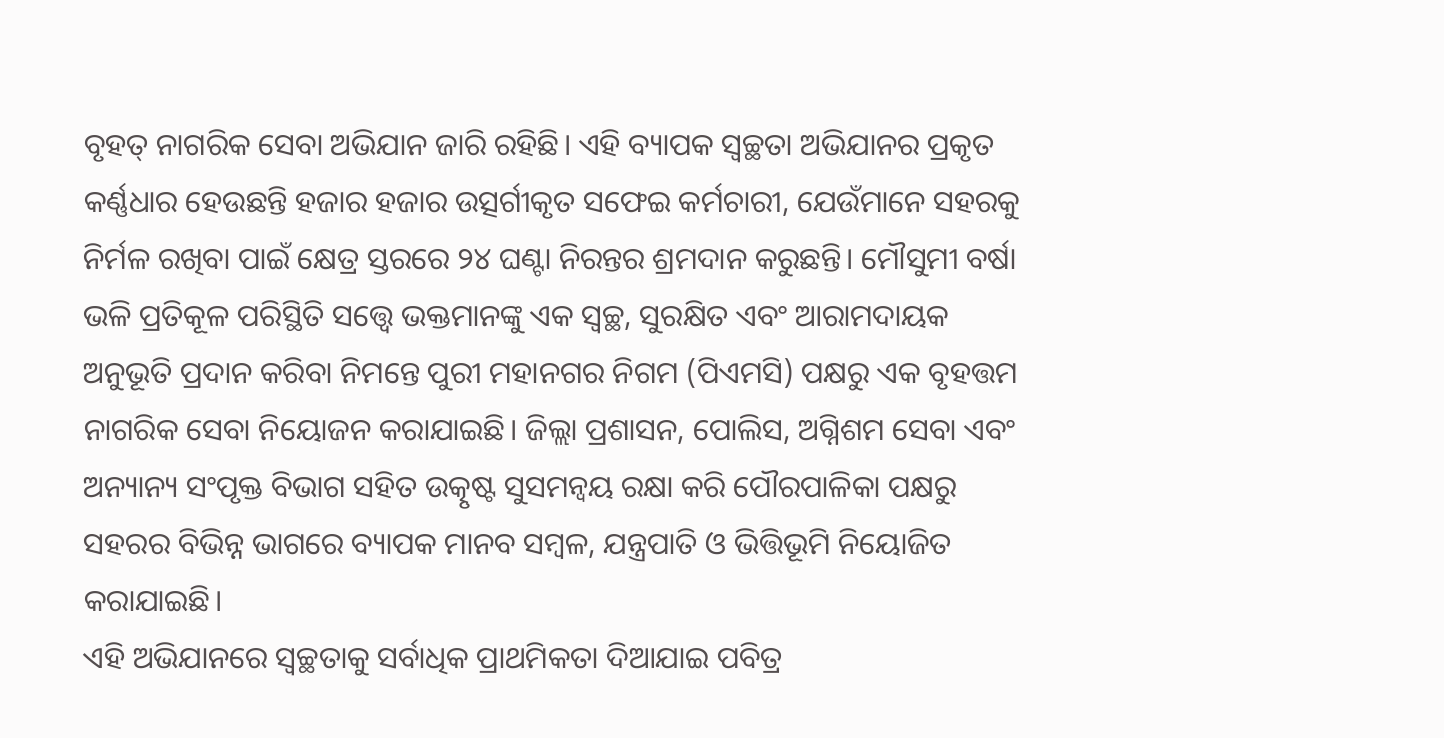ବୃହତ୍ ନାଗରିକ ସେବା ଅଭିଯାନ ଜାରି ରହିଛି। ଏହି ବ୍ୟାପକ ସ୍ୱଚ୍ଛତା ଅଭିଯାନର ପ୍ରକୃତ କର୍ଣ୍ଣଧାର ହେଉଛନ୍ତି ହଜାର ହଜାର ଉତ୍ସର୍ଗୀକୃତ ସଫେଇ କର୍ମଚାରୀ, ଯେଉଁମାନେ ସହରକୁ ନିର୍ମଳ ରଖିବା ପାଇଁ କ୍ଷେତ୍ର ସ୍ତରରେ ୨୪ ଘଣ୍ଟା ନିରନ୍ତର ଶ୍ରମଦାନ କରୁଛନ୍ତି। ମୌସୁମୀ ବର୍ଷା ଭଳି ପ୍ରତିକୂଳ ପରିସ୍ଥିତି ସତ୍ତ୍ୱେ ଭକ୍ତମାନଙ୍କୁ ଏକ ସ୍ୱଚ୍ଛ, ସୁରକ୍ଷିତ ଏବଂ ଆରାମଦାୟକ ଅନୁଭୂତି ପ୍ରଦାନ କରିବା ନିମନ୍ତେ ପୁରୀ ମହାନଗର ନିଗମ (ପିଏମସି) ପକ୍ଷରୁ ଏକ ବୃହତ୍ତମ ନାଗରିକ ସେବା ନିୟୋଜନ କରାଯାଇଛି। ଜିଲ୍ଲା ପ୍ରଶାସନ, ପୋଲିସ, ଅଗ୍ନିଶମ ସେବା ଏବଂ ଅନ୍ୟାନ୍ୟ ସଂପୃକ୍ତ ବିଭାଗ ସହିତ ଉତ୍କୃଷ୍ଟ ସୁସମନ୍ୱୟ ରକ୍ଷା କରି ପୌରପାଳିକା ପକ୍ଷରୁ ସହରର ବିଭିନ୍ନ ଭାଗରେ ବ୍ୟାପକ ମାନବ ସମ୍ବଳ, ଯନ୍ତ୍ରପାତି ଓ ଭିତ୍ତିଭୂମି ନିୟୋଜିତ କରାଯାଇଛି।
ଏହି ଅଭିଯାନରେ ସ୍ୱଚ୍ଛତାକୁ ସର୍ବାଧିକ ପ୍ରାଥମିକତା ଦିଆଯାଇ ପବିତ୍ର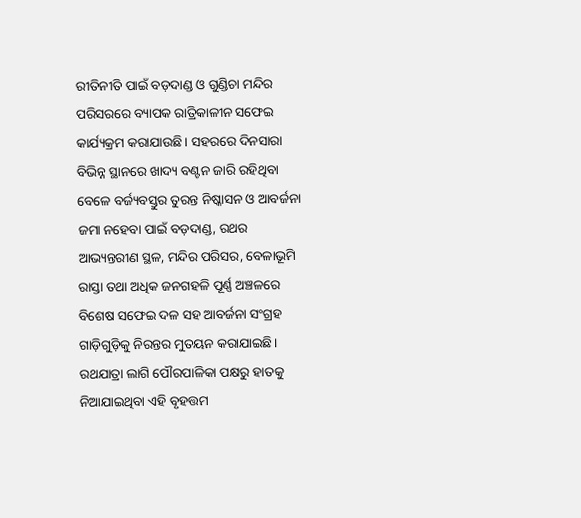ରୀତିନୀତି ପାଇଁ ବଡ଼ଦାଣ୍ଡ ଓ ଗୁଣ୍ଡିଚା ମନ୍ଦିର ପରିସରରେ ବ୍ୟାପକ ରାତ୍ରିକାଳୀନ ସଫେଇ କାର୍ଯ୍ୟକ୍ରମ କରାଯାଉଛି। ସହରରେ ଦିନସାରା ବିଭିନ୍ନ ସ୍ଥାନରେ ଖାଦ୍ୟ ବଣ୍ଟନ ଜାରି ରହିଥିବା ବେଳେ ବର୍ଜ୍ୟବସ୍ତୁର ତୁରନ୍ତ ନିଷ୍କାସନ ଓ ଆବର୍ଜନା ଜମା ନହେବା ପାଇଁ ବଡ଼ଦାଣ୍ଡ, ରଥର ଆଭ୍ୟନ୍ତରୀଣ ସ୍ଥଳ, ମନ୍ଦିର ପରିସର, ବେଳାଭୂମି ରାସ୍ତା ତଥା ଅଧିକ ଜନଗହଳି ପୂର୍ଣ୍ଣ ଅଞ୍ଚଳରେ ବିଶେଷ ସଫେଇ ଦଳ ସହ ଆବର୍ଜନା ସଂଗ୍ରହ ଗାଡ଼ିଗୁଡ଼ିକୁ ନିରନ୍ତର ମୁତୟନ କରାଯାଇଛି। ରଥଯାତ୍ରା ଲାଗି ପୌରପାଳିକା ପକ୍ଷରୁ ହାତକୁ ନିଆଯାଇଥିବା ଏହି ବୃହତ୍ତମ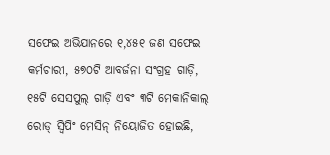ସଫେଇ ଅଭିଯାନରେ ୧,୪୫୧ ଜଣ ସଫେଇ କର୍ମଚାରୀ, ୫୭୦ଟି ଆବର୍ଜନା ସଂଗ୍ରହ ଗାଡ଼ି, ୧୫ଟି ସେସପୁଲ୍ ଗାଡ଼ି ଏବଂ ୩ଟି ମେକାନିକାଲ୍ ରୋଡ୍ ସ୍ୱିପିଂ ମେସିନ୍ ନିୟୋଜିତ ହୋଇଛି,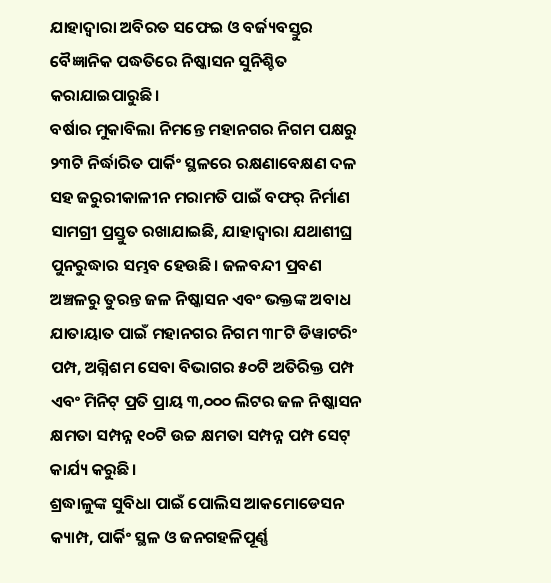ଯାହାଦ୍ୱାରା ଅବିରତ ସଫେଇ ଓ ବର୍ଜ୍ୟବସ୍ତୁର ବୈଜ୍ଞାନିକ ପଦ୍ଧତିରେ ନିଷ୍କାସନ ସୁନିଶ୍ଚିତ କରାଯାଇପାରୁଛି।
ବର୍ଷାର ମୁକାବିଲା ନିମନ୍ତେ ମହାନଗର ନିଗମ ପକ୍ଷରୁ ୨୩ଟି ନିର୍ଦ୍ଧାରିତ ପାର୍କିଂ ସ୍ଥଳରେ ରକ୍ଷଣାବେକ୍ଷଣ ଦଳ ସହ ଜରୁରୀକାଳୀନ ମରାମତି ପାଇଁ ବଫର୍ ନିର୍ମାଣ ସାମଗ୍ରୀ ପ୍ରସ୍ତୁତ ରଖାଯାଇଛି, ଯାହାଦ୍ୱାରା ଯଥାଶୀଘ୍ର ପୁନରୁଦ୍ଧାର ସମ୍ଭବ ହେଉଛି। ଜଳବନ୍ଦୀ ପ୍ରବଣ ଅଞ୍ଚଳରୁ ତୁରନ୍ତ ଜଳ ନିଷ୍କାସନ ଏବଂ ଭକ୍ତଙ୍କ ଅବାଧ ଯାତାୟାତ ପାଇଁ ମହାନଗର ନିଗମ ୩୮ଟି ଡିୱାଟରିଂ ପମ୍ପ, ଅଗ୍ନିଶମ ସେବା ବିଭାଗର ୫୦ଟି ଅତିରିକ୍ତ ପମ୍ପ ଏବଂ ମିନିଟ୍ ପ୍ରତି ପ୍ରାୟ ୩,୦୦୦ ଲିଟର ଜଳ ନିଷ୍କାସନ କ୍ଷମତା ସମ୍ପନ୍ନ ୧୦ଟି ଉଚ୍ଚ କ୍ଷମତା ସମ୍ପନ୍ନ ପମ୍ପ ସେଟ୍ କାର୍ଯ୍ୟ କରୁଛି।
ଶ୍ରଦ୍ଧାଳୁଙ୍କ ସୁବିଧା ପାଇଁ ପୋଲିସ ଆକମୋଡେସନ କ୍ୟାମ୍ପ, ପାର୍କିଂ ସ୍ଥଳ ଓ ଜନଗହଳିପୂର୍ଣ୍ଣ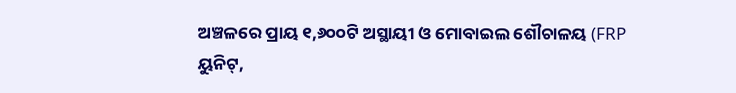ଅଞ୍ଚଳରେ ପ୍ରାୟ ୧,୬୦୦ଟି ଅସ୍ଥାୟୀ ଓ ମୋବାଇଲ ଶୌଚାଳୟ (FRP ୟୁନିଟ୍,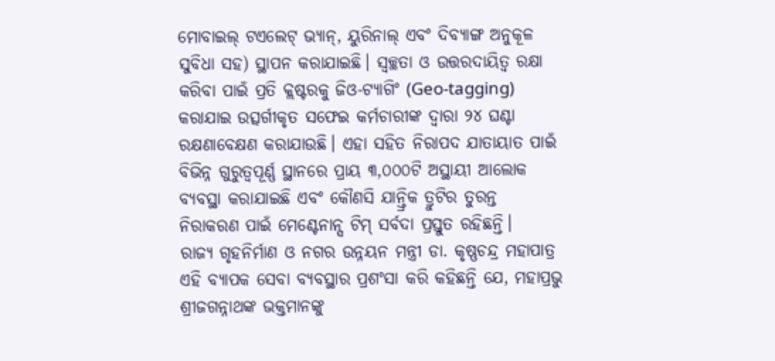ମୋବାଇଲ୍ ଟଏଲେଟ୍ ଭ୍ୟାନ୍, ୟୁରିନାଲ୍ ଏବଂ ଦିବ୍ୟାଙ୍ଗ ଅନୁକୂଳ ସୁବିଧା ସହ) ସ୍ଥାପନ କରାଯାଇଛି। ସ୍ୱଚ୍ଛତା ଓ ଉତ୍ତରଦାୟିତ୍ୱ ରକ୍ଷା କରିବା ପାଇଁ ପ୍ରତି କ୍ଲଷ୍ଟରକୁ ଜିଓ-ଟ୍ୟାଗିଂ (Geo-tagging) କରାଯାଇ ଉତ୍ସର୍ଗୀକୃତ ସଫେଇ କର୍ମଚାରୀଙ୍କ ଦ୍ୱାରା ୨୪ ଘଣ୍ଟା ରକ୍ଷଣାବେକ୍ଷଣ କରାଯାଉଛି। ଏହା ସହିତ ନିରାପଦ ଯାତାୟାତ ପାଇଁ ବିଭିନ୍ନ ଗୁରୁତ୍ୱପୂର୍ଣ୍ଣ ସ୍ଥାନରେ ପ୍ରାୟ ୩,୦୦୦ଟି ଅସ୍ଥାୟୀ ଆଲୋକ ବ୍ୟବସ୍ଥା କରାଯାଇଛି ଏବଂ କୌଣସି ଯାନ୍ତ୍ରିକ ତ୍ରୁଟିର ତୁରନ୍ତ ନିରାକରଣ ପାଇଁ ମେଣ୍ଟେନାନ୍ସ ଟିମ୍ ସର୍ବଦା ପ୍ରସ୍ତୁତ ରହିଛନ୍ତି।
ରାଜ୍ୟ ଗୃହନିର୍ମାଣ ଓ ନଗର ଉନ୍ନୟନ ମନ୍ତ୍ରୀ ଡା. କୃଷ୍ଣଚନ୍ଦ୍ର ମହାପାତ୍ର ଏହି ବ୍ୟାପକ ସେବା ବ୍ୟବସ୍ଥାର ପ୍ରଶଂସା କରି କହିଛନ୍ତି ଯେ, ମହାପ୍ରଭୁ ଶ୍ରୀଜଗନ୍ନାଥଙ୍କ ଭକ୍ତମାନଙ୍କୁ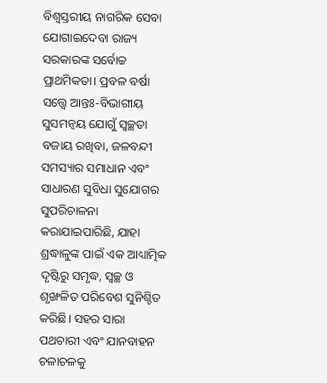ବିଶ୍ୱସ୍ତରୀୟ ନାଗରିକ ସେବା ଯୋଗାଇଦେବା ରାଜ୍ୟ ସରକାରଙ୍କ ସର୍ବୋଚ୍ଚ ପ୍ରାଥମିକତା। ପ୍ରବଳ ବର୍ଷା ସତ୍ତ୍ୱେ ଆନ୍ତଃ-ବିଭାଗୀୟ ସୁସମନ୍ୱୟ ଯୋଗୁଁ ସ୍ୱଚ୍ଛତା ବଜାୟ ରଖିବା, ଜଳବନ୍ଦୀ ସମସ୍ୟାର ସମାଧାନ ଏବଂ ସାଧାରଣ ସୁବିଧା ସୁଯୋଗର ସୁପରିଚାଳନା କରାଯାଇପାରିଛି, ଯାହା ଶ୍ରଦ୍ଧାଳୁଙ୍କ ପାଇଁ ଏକ ଆଧ୍ୟାତ୍ମିକ ଦୃଷ୍ଟିରୁ ସମୃଦ୍ଧ, ସ୍ୱଚ୍ଛ ଓ ଶୃଙ୍ଖଳିତ ପରିବେଶ ସୁନିଶ୍ଚିତ କରିଛି। ସହର ସାରା ପଥଚାରୀ ଏବଂ ଯାନବାହନ ଚଳାଚଳକୁ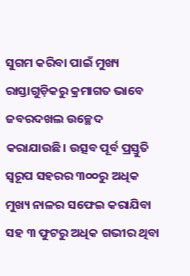ସୁଗମ କରିବା ପାଇଁ ମୁଖ୍ୟ ରାସ୍ତାଗୁଡ଼ିକରୁ କ୍ରମାଗତ ଭାବେ ଜବରଦଖଲ ଉଚ୍ଛେଦ କରାଯାଉଛି। ଉତ୍ସବ ପୂର୍ବ ପ୍ରସ୍ତୁତି ସ୍ୱରୂପ ସହରର ୩୦୦ରୁ ଅଧିକ ମୁଖ୍ୟ ନାଳର ସଫେଇ କରାଯିବା ସହ ୩ ଫୁଟରୁ ଅଧିକ ଗଭୀର ଥିବା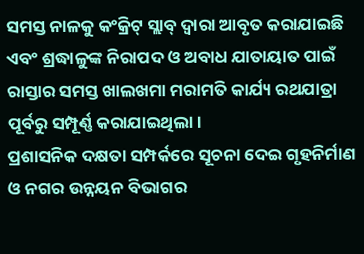ସମସ୍ତ ନାଳକୁ କଂକ୍ରିଟ୍ ସ୍ଲାବ୍ ଦ୍ୱାରା ଆବୃତ କରାଯାଇଛି ଏବଂ ଶ୍ରଦ୍ଧାଳୁଙ୍କ ନିରାପଦ ଓ ଅବାଧ ଯାତାୟାତ ପାଇଁ ରାସ୍ତାର ସମସ୍ତ ଖାଲଖମା ମରାମତି କାର୍ଯ୍ୟ ରଥଯାତ୍ରା ପୂର୍ବରୁ ସମ୍ପୂର୍ଣ୍ଣ କରାଯାଇଥିଲା।
ପ୍ରଶାସନିକ ଦକ୍ଷତା ସମ୍ପର୍କରେ ସୂଚନା ଦେଇ ଗୃହନିର୍ମାଣ ଓ ନଗର ଉନ୍ନୟନ ବିଭାଗର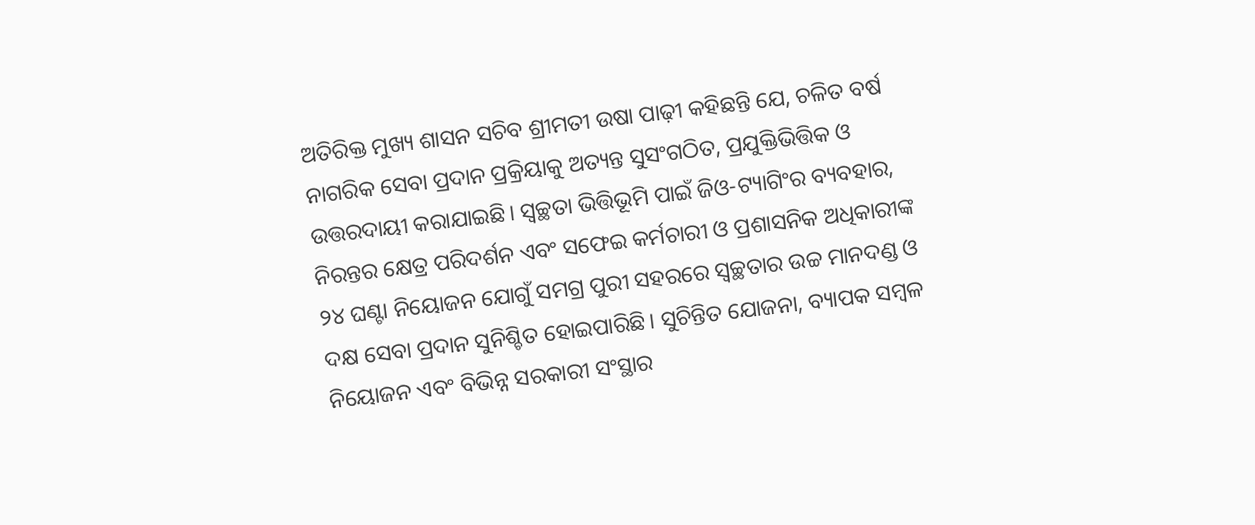ଅତିରିକ୍ତ ମୁଖ୍ୟ ଶାସନ ସଚିବ ଶ୍ରୀମତୀ ଉଷା ପାଢ଼ୀ କହିଛନ୍ତି ଯେ, ଚଳିତ ବର୍ଷ ନାଗରିକ ସେବା ପ୍ରଦାନ ପ୍ରକ୍ରିୟାକୁ ଅତ୍ୟନ୍ତ ସୁସଂଗଠିତ, ପ୍ରଯୁକ୍ତିଭିତ୍ତିକ ଓ ଉତ୍ତରଦାୟୀ କରାଯାଇଛି। ସ୍ୱଚ୍ଛତା ଭିତ୍ତିଭୂମି ପାଇଁ ଜିଓ-ଟ୍ୟାଗିଂର ବ୍ୟବହାର, ନିରନ୍ତର କ୍ଷେତ୍ର ପରିଦର୍ଶନ ଏବଂ ସଫେଇ କର୍ମଚାରୀ ଓ ପ୍ରଶାସନିକ ଅଧିକାରୀଙ୍କ ୨୪ ଘଣ୍ଟା ନିୟୋଜନ ଯୋଗୁଁ ସମଗ୍ର ପୁରୀ ସହରରେ ସ୍ୱଚ୍ଛତାର ଉଚ୍ଚ ମାନଦଣ୍ଡ ଓ ଦକ୍ଷ ସେବା ପ୍ରଦାନ ସୁନିଶ୍ଚିତ ହୋଇପାରିଛି। ସୁଚିନ୍ତିତ ଯୋଜନା, ବ୍ୟାପକ ସମ୍ବଳ ନିୟୋଜନ ଏବଂ ବିଭିନ୍ନ ସରକାରୀ ସଂସ୍ଥାର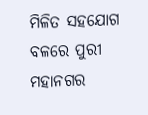ମିଳିତ ସହଯୋଗ ବଳରେ ପୁରୀ ମହାନଗର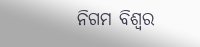ନିଗମ ବିଶ୍ୱର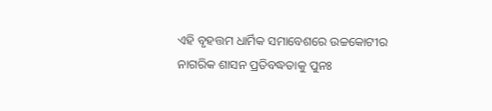ଏହି ବୃହତ୍ତମ ଧାର୍ମିକ ସମାବେଶରେ ଉଚ୍ଚକୋଟୀର ନାଗରିକ ଶାସନ ପ୍ରତିବଦ୍ଧତାକୁ ପୁନଃ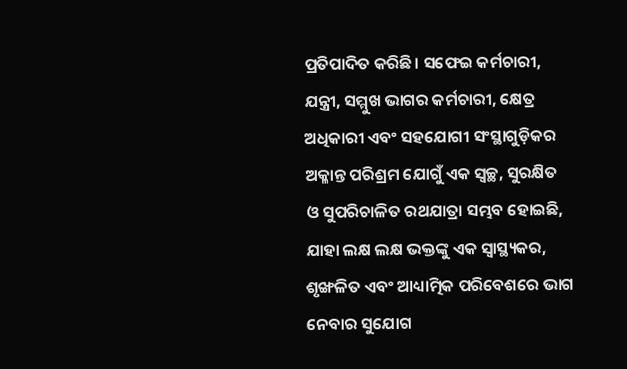ପ୍ରତିପାଦିତ କରିଛି। ସଫେଇ କର୍ମଚାରୀ, ଯନ୍ତ୍ରୀ, ସମ୍ମୁଖ ଭାଗର କର୍ମଚାରୀ, କ୍ଷେତ୍ର ଅଧିକାରୀ ଏବଂ ସହଯୋଗୀ ସଂସ୍ଥାଗୁଡ଼ିକର ଅକ୍ଳାନ୍ତ ପରିଶ୍ରମ ଯୋଗୁଁ ଏକ ସ୍ୱଚ୍ଛ, ସୁରକ୍ଷିତ ଓ ସୁପରିଚାଳିତ ରଥଯାତ୍ରା ସମ୍ଭବ ହୋଇଛି, ଯାହା ଲକ୍ଷ ଲକ୍ଷ ଭକ୍ତଙ୍କୁ ଏକ ସ୍ୱାସ୍ଥ୍ୟକର, ଶୃଙ୍ଖଳିତ ଏବଂ ଆଧ୍ୟାତ୍ମିକ ପରିବେଶରେ ଭାଗ ନେବାର ସୁଯୋଗ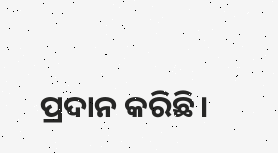ପ୍ରଦାନ କରିଛି।